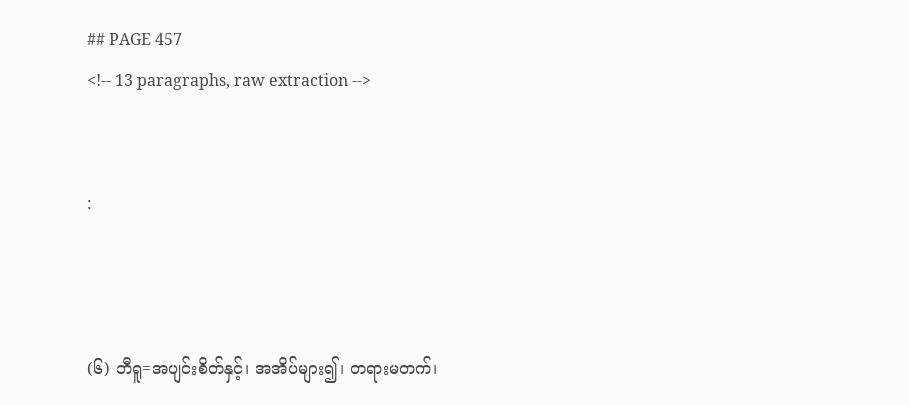## PAGE 457
<!-- 13 paragraphs, raw extraction -->


:



(၆) ဘီရူ=အပျင်းစိတ်နှင့်၊ အအိပ်များ၍၊ တရားမတက်၊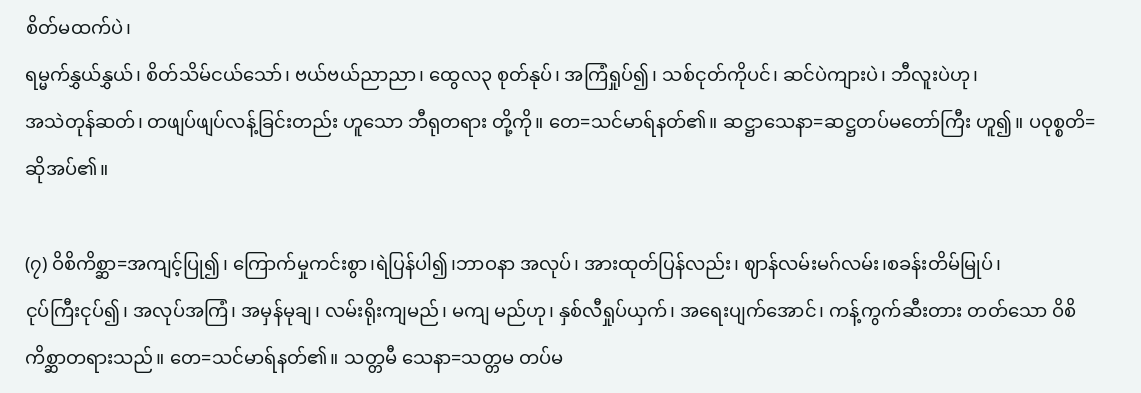စိတ်မထက်ပဲ၊
ရမ္မက်နွှယ်နွှယ်၊ စိတ်သိမ်ငယ်သော်၊ ဗယ်ဗယ်ညာညာ၊ ထွေလ၃ စုတ်နုပ်၊ အကြံရှုပ်၍၊ သစ်ငုတ်ကိုပင်၊ ဆင်ပဲကျားပဲ၊ ဘီလူးပဲဟု၊
အသဲတုန်ဆတ်၊ တဖျပ်ဖျပ်လန့်ခြင်းတည်း ဟူသော ဘီရုတရား တို့ကို။ တေ=သင်မာရ်နတ်၏။ ဆဋ္ဌာသေနာ=ဆဋ္ဌတပ်မတော်ကြီး ဟူ၍။ ပဝုစ္စတိ= ဆိုအပ်၏။

(၇) ဝိစိကိစ္ဆာ=အကျင့်ပြု၍၊ ကြောက်မှုကင်းစွာ၊ရဲပြန်ပါ၍၊ဘာဝနာ အလုပ်၊ အားထုတ်ပြန်လည်း၊ ဈာန်လမ်းမဂ်လမ်း၊စခန်းတိမ်မြုပ်၊
ငုပ်ကြီးငုပ်၍၊ အလုပ်အကြံ၊ အမှန်မုချ၊ လမ်းရိုးကျမည်၊ မကျ မည်ဟု၊ နှစ်လီရှုပ်ယှက်၊ အရေးပျက်အောင်၊ ကန့်ကွက်ဆီးတား တတ်သော ဝိစိကိစ္ဆာတရားသည်။ တေ=သင်မာရ်နတ်၏။ သတ္တမီ သေနာ=သတ္တမ တပ်မ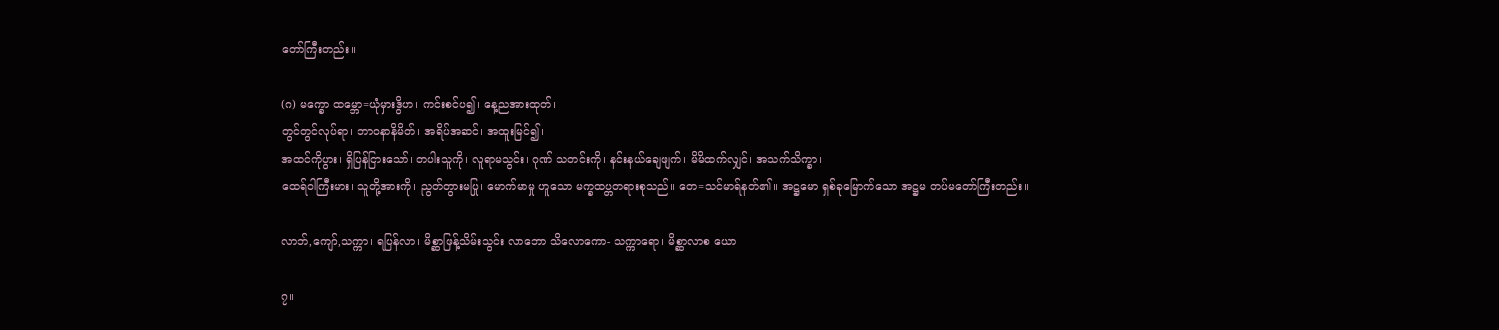တော်ကြီးတည်း။

(ဂ) မက္ခော ထမ္ဘော=ယုံမှားဒွိဟ၊ ကင်းစင်ပ၍၊ နေ့ညအားထုတ်၊
တွင်တွင်လုပ်ရာ၊ ဘာဝနာနိမိတ်၊ အရိပ်အဆင်၊ အထူးမြင်၍၊
အထင်ကိုပွား၊ ရှိပြန်ငြားသော်၊ တပါးသူကို၊ လူရာမသွင်း၊ ဂုဏ် သတင်းကို၊ နင်းနယ်ချေဖျက်၊ မိမိထက်လျှင်၊ အသက်သိက္ခာ၊
ထေရ်ဝါကြီးမား၊ သူတို့အားကို၊ ညွတ်တွားမပြု၊ မောက်မာမှု ဟူသော မက္ခထပ္တတရားစုသည်။ တေ=သင်မာရ်နတ်၏။ အဋ္ဌမော ရှစ်ခုမြောက်သော အဋ္ဌမ တပ်မတော်ကြီးတည်း။

လာဘ်,ကျော်,သက္ကာ၊ ရပြန်လာ၊ မိစ္ဆာဖြန့်သိမ်းသွင်း လာဘော သိလောကော- သက္ကာရော၊ မိစ္ဆာလာစ ယော

၇။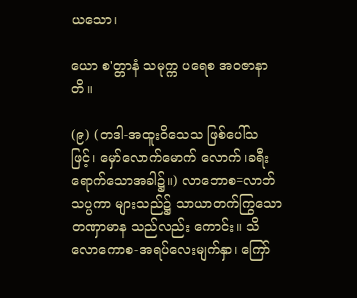ယသော၊

ယော စ'တ္တာနံ သမုက္က ပရေစ အဝဇာနာတိ။

(၉) (တဒါ-အထူးဝိသေသ ဖြစ်ပေါ်သဖြင့်၊ မှော်လောက်မောက် လောက်၊ခရီးရောက်သောအခါ၌။) လာဘောစ=လာဘ်သပ္ပကာ များသည်၌ သာယာတက်ကြွသော တဏှာမာန သည်လည်း ကောင်း။ သိလောကောစ-အရပ်လေးမျက်နှာ၊ ကြော်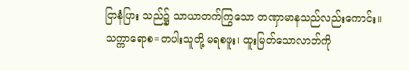ငြာနံပြား သည်၌ သာယာတက်ကြွသော တဏှာမာနသည်လည်းကောင်း။
သက္ကာရောစ=တပါးသူတို့ မရစဖူး၊ ထူးမြတ်သောလာဘ်ကို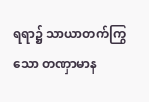ရရာ၌ သာယာတက်ကြွသော တဏှာမာန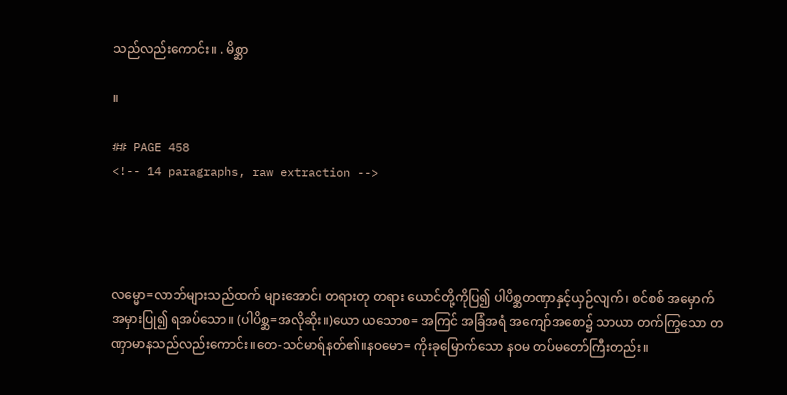သည်လည်းကောင်း။ . မိစ္ဆာ

။

## PAGE 458
<!-- 14 paragraphs, raw extraction -->




လမ္မော=လာဘ်များသည်ထက် များအောင်၊ တရားတု တရား ယောင်တို့ကိုပြ၍ ပါပိစ္ဆတဏှာနှင့်ယှဉ်လျက်၊ စင်စစ် အမှောက် အမှားပြု၍ ရအပ်သော။ (ပါပိစ္ဆ=အလိုဆိုး။)ယော ယသောစ= အကြင် အခြံအရံ အကျော်အစော၌ သာယာ တက်ကြွသော တဏှာမာနသည်လည်းကောင်း။တေ-သင်မာရ်နတ်၏။နဝမော= ကိုးခုမြောက်သော နဝမ တပ်မတော်ကြီးတည်း။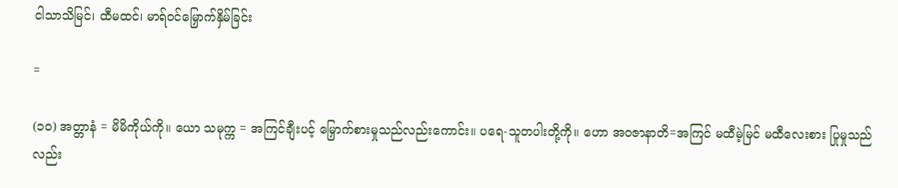ငါသာသိမြင်၊ ထီမထင်၊ မာရ်ဝင်မြှောက်နှိမ်ခြင်း

=

(၁၀) အတ္တာနံ = မိမိကိုယ်ကို။ ယော သမုက္က = အကြင်ချီးပင့် မြှောက်စားမှုသည်လည်းကောင်း။ ပရေ-သူတပါးတို့ကို။ ဟော အဝဇာနာတိ=အကြင် မထီမဲ့မြင် မထီလေးစား ပြုမှုသည်လည်း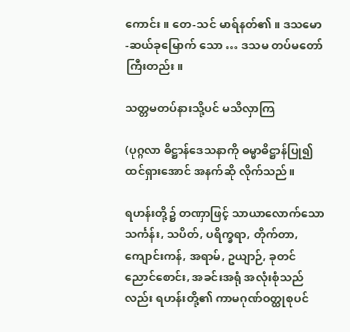ကောင်း။ တေ-သင် မာရ်နတ်၏။ ဒသမော-ဆယ်ခုမြောက် သော … ဒသမ တပ်မတော်ကြီးတည်း။

သတ္တမတပ်နားသို့ပင် မသိလှာကြ

(ပုဂ္ဂလာ ဓိဋ္ဌာန်ဒေသနာကို ဓမ္မာဓိဋ္ဌာန်ပြု၍ ထင်ရှားအောင် အနက်ဆို လိုက်သည်။

ရဟန်းတို့၌ တဏှာဖြင့် သာယာလောက်သော သင်္ကန်း, သပိတ်, ပရိက္ခရာ, တိုက်တာ, ကျောင်းကန်, အရာမ်, ဥယျာဉ်, ခုတင်ညောင်စောင်း, အခင်းအရုံ အလုံးစုံသည်လည်း ရဟန်းတို့၏ ကာမဂုဏ်ဝတ္ထုစုပင်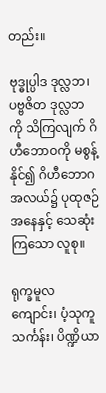တည်း။

ဗုဒ္ဓုပ္ပါဒ ဒုလ္လဘ၊ ပဗ္ဗဇိတ ဒုလ္လဘကို သိကြလျက် ဂိဟီဘောဝကို မစွန့် နိုင်၍ ဂိဟီဘောဂ အလယ်၌ ပုထုဇဉ် အနေနှင့် သေဆုံးကြသော လူစု။

ရုက္ခမူလကျောင်း၊ ပံ့သုကူသင်္ကန်း၊ ပိဏ္ဍိယာ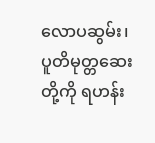လောပဆွမ်း၊ ပူတိမုတ္တဆေး တို့ကို ရဟန်း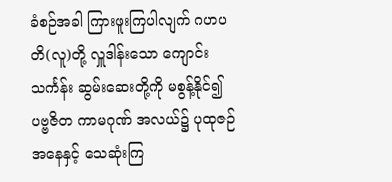ခံစဉ်အခါ ကြားဖူးကြပါလျက် ဂဟပတိ(လူ)တို့ လှူဒါန်းသော ကျောင်းသင်္ကန်း ဆွမ်းဆေးတို့ကို မစွန့်နိုင်၍ ပဗ္ဗဇိတ ကာမဂုဏ် အလယ်၌ ပုထုဇဉ် အနေနှင့် သေဆုံးကြ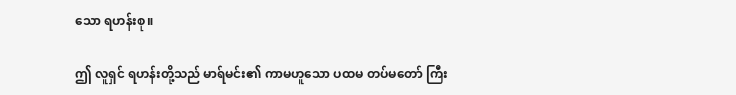သော ရဟန်းစု။

ဤ လူရှင် ရဟန်းတို့သည် မာရ်မင်း၏ ကာမဟူသော ပထမ တပ်မတော် ကြီး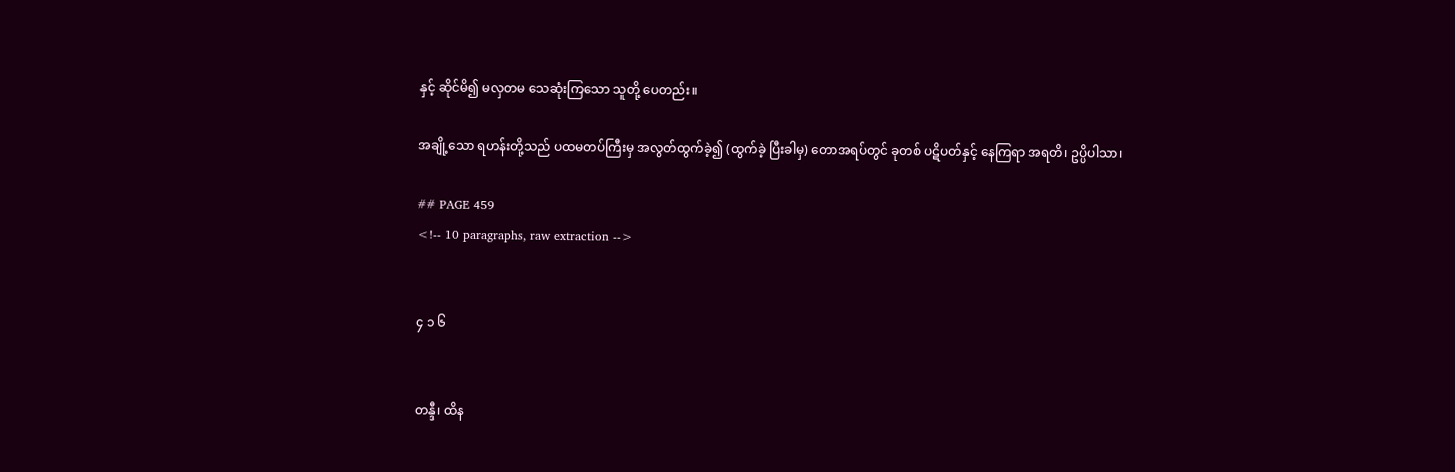နှင့် ဆိုင်မိ၍ မလှတမ သေဆုံးကြသော သူတို့ ပေတည်း။

အချို့သော ရဟန်းတို့သည် ပထမတပ်ကြီးမှ အလွတ်ထွက်ခဲ့၍ (ထွက်ခဲ့ ပြီးခါမှ) တောအရပ်တွင် ခုတစ် ပဋိပတ်နှင့် နေကြရာ အရတိ၊ ဥပ္ပိပါသာ၊

## PAGE 459
<!-- 10 paragraphs, raw extraction -->


၄ ၁ ၆


တန္ဒီ၊ ထိန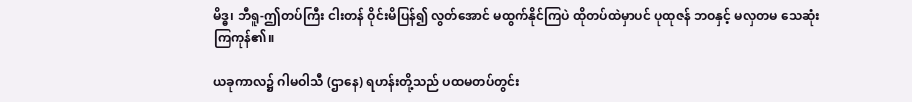မိဒ္ဓ၊ ဘီရူ-ဤတပ်ကြီး ငါးတန် ဝိုင်းမိပြန်၍ လွတ်အောင် မထွက်နိုင်ကြပဲ ထိုတပ်ထဲမှာပင် ပုထုဇန် ဘဝနှင့် မလှတမ သေဆုံးကြကုန်၏။

ယခုကာလ၌ ဂါမဝါသီ (ဌာနေ) ရဟန်းတို့သည် ပထမတပ်တွင်း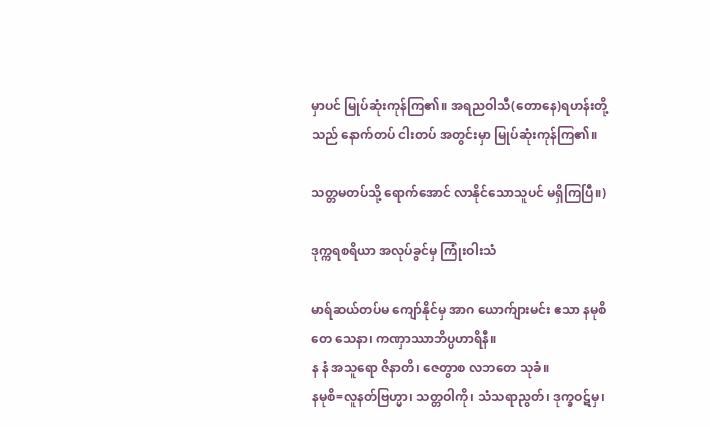မှာပင် မြုပ်ဆုံးကုန်ကြ၏။ အရညဝါသီ(တောနေ)ရဟန်းတို့သည် နောက်တပ် ငါးတပ် အတွင်းမှာ မြုပ်ဆုံးကုန်ကြ၏။

သတ္တမတပ်သို့ ရောက်အောင် လာနိုင်သောသူပင် မရှိကြပြီ။)

ဒုက္ကရစရိယာ အလုပ်ခွင်မှ ကြုံးဝါးသံ

မာရ်ဆယ်တပ်မ ကျော်နိုင်မှ အာဂ ယောက်ျားမင်း ဧသာ နမုစိ တေ သေနာ၊ ကဏှာဿာဘိပ္ပဟာရိနီ။
န နံ အသူရော ဇိနာတိ၊ ဇေတွာစ လဘတေ သုခံ။
နမုစိ=လူနတ်ဗြဟ္မာ၊ သတ္တဝါကို၊ သံသရာညွတ်၊ ဒုက္ခဝဋ်မှ၊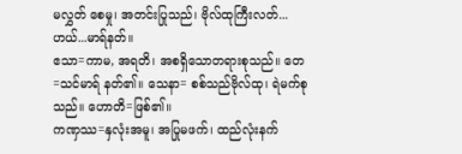မလွှတ် စေမှု၊ အတင်းပြုသည်၊ ဗိုလ်ထုကြီးလတ်...ဟယ်...မာရ်နတ်။
ဧသာ=ကာမ, အရတိ၊ အစရှိသောတရားစုသည်။ တေ=သင်မာရ် နတ်၏။ သေနာ= စစ်သည်ဗိုလ်ထု၊ ရဲမက်စုသည်။ ဟောတိ=ဖြစ်၏။
ကဏှဿ=နှလုံးအမူ၊ အပြုမဖက်၊ ထည်လုံးနက်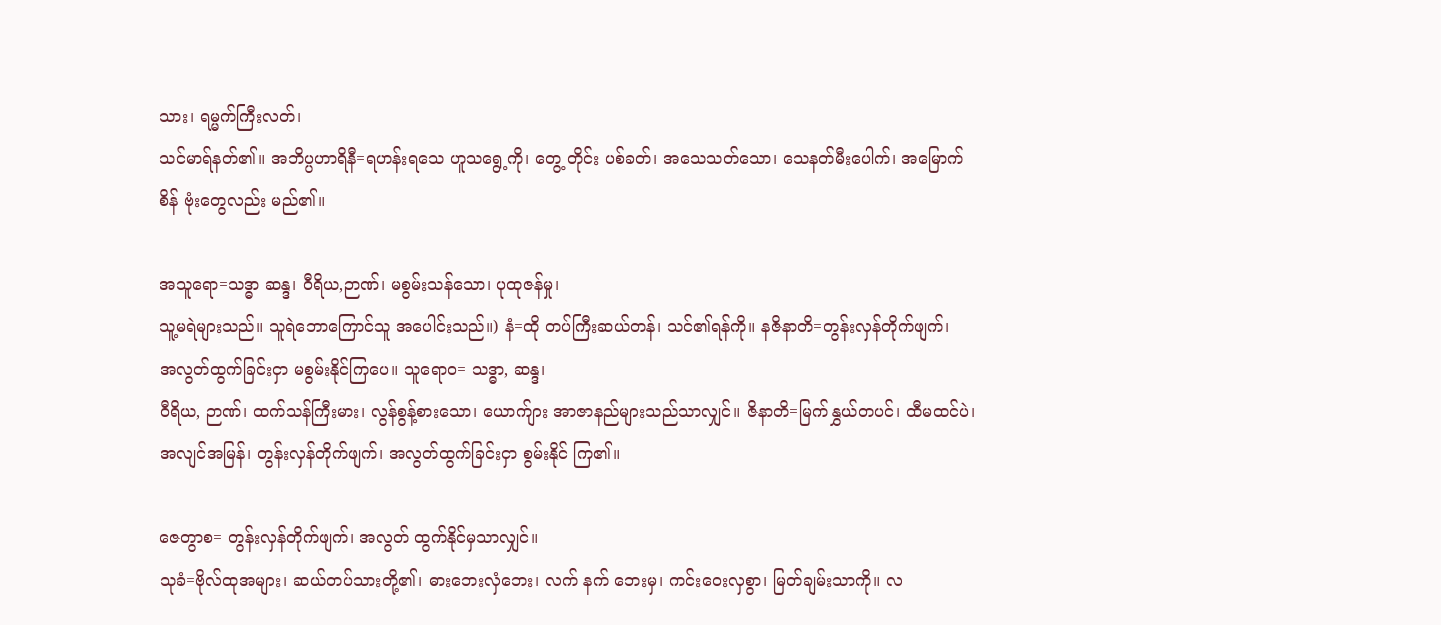သား၊ ရမ္မက်ကြီးလတ်၊
သင်မာရ်နတ်၏။ အဘိပ္ပဟာရိနီ=ရဟန်းရသေ ဟူသရွေ့ကို၊ တွေ့ တိုင်း ပစ်ခတ်၊ အသေသတ်သော၊ သေနတ်မီးပေါက်၊ အမြောက်စိန် ဗုံးတွေလည်း မည်၏။

အသူရော=သဒ္ဓာ ဆန္ဒ၊ ဝီရိယ,ဉာဏ်၊ မစွမ်းသန်သော၊ ပုထုဇန်မှု၊
သူ့မရဲများသည်။ သူရဲဘောကြောင်သူ အပေါင်းသည်။) နံ=ထို တပ်ကြီးဆယ်တန်၊ သင်၏ရန်ကို။ နဇိနာတိ=တွန်းလှန်တိုက်ဖျက်၊
အလွတ်ထွက်ခြင်းငှာ မစွမ်းနိုင်ကြပေ။ သူရောဝ= သဒ္ဓာ, ဆန္ဒ၊
ဝီရိယ, ဉာဏ်၊ ထက်သန်ကြီးမား၊ လွန်စွန့်စားသော၊ ယောက်ျား အာဇာနည်များသည်သာလျှင်။ ဇိနာတိ=မြက်နွှယ်တပင်၊ ထီမထင်ပဲ၊
အလျင်အမြန်၊ တွန်းလှန်တိုက်ဖျက်၊ အလွတ်ထွက်ခြင်းငှာ စွမ်းနိုင် ကြ၏။

ဇေတွာစ= တွန်းလှန်တိုက်ဖျက်၊ အလွတ် ထွက်နိုင်မှသာလျှင်။
သုခံ=ဗိုလ်ထုအများ၊ ဆယ်တပ်သားတို့၏၊ ဓားဘေးလှံဘေး၊ လက် နက် ဘေးမှ၊ ကင်းဝေးလှစွာ၊ မြတ်ချမ်းသာကို။ လ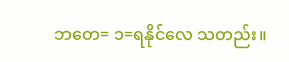ဘတေ= ၁=ရနိုင်လေ သတည်း။